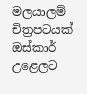මලයාලම් චිත්‍රපටයක් ඔස්කාර් උළෙලට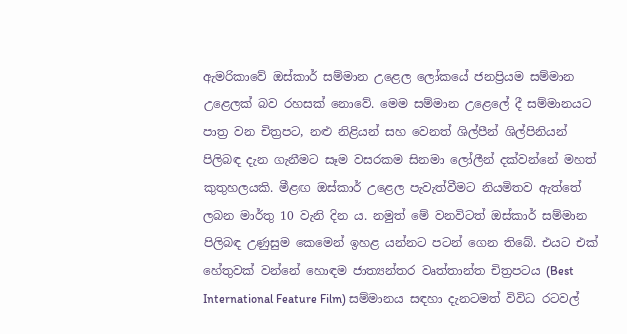ඇමරිකාවේ ඔස්කාර් සම්මාන උළෙල ලෝකයේ ජනප්‍රියම සම්මාන උළෙලක් බව රහසක් නොවේ. මෙම සම්මාන උළෙලේ දී සම්මානයට පාත්‍ර වන චිත්‍රපට, නළු නිළියන් සහ වෙනත් ශිල්පීන් ශිල්පිනියන් පිලිබඳ දැන ගැනීමට සෑම වසරකම සිනමා ලෝලීන් දක්වන්නේ මහත් කුතුහලයකි. මීළඟ ඔස්කාර් උළෙල පැවැත්වීමට නියමිතව ඇත්තේ ලබන මාර්තු 10 වැනි දින ය. නමුත් මේ වනවිටත් ඔස්කාර් සම්මාන පිලිබඳ උණුසුම කෙමෙන් ඉහළ යන්නට පටන් ගෙන තිබේ. එයට එක් හේතුවක් වන්නේ හොඳම ජාත්‍යන්තර වෘත්තාන්ත චිත්‍රපටය (Best International Feature Film) සම්මානය සඳහා දැනටමත් විවිධ රටවල්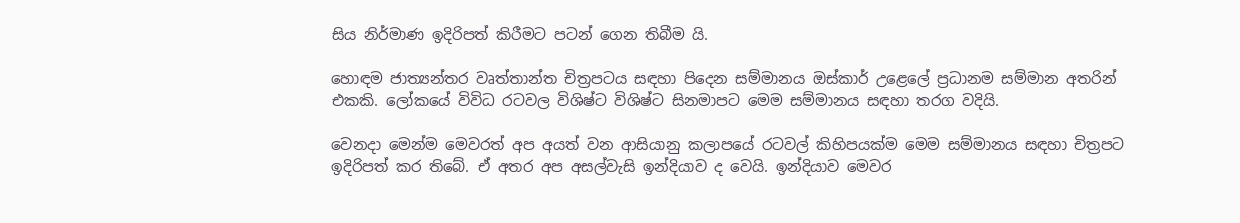සිය නිර්මාණ ඉදිරිපත් කිරීමට පටන් ගෙන තිබීම යි.

හොඳම ජාත්‍යන්තර වෘත්තාන්ත චිත්‍රපටය සඳහා පිදෙන සම්මානය ඔස්කාර් උළෙලේ ප්‍රධානම සම්මාන අතරින් එකකි. ලෝකයේ විවිධ රටවල විශිෂ්ට විශිෂ්ට සිනමාපට මෙම සම්මානය සඳහා තරග වදියි.

වෙනදා මෙන්ම මෙවරත් අප අයත් වන ආසියානු කලාපයේ රටවල් කිහිපයක්ම මෙම සම්මානය සඳහා චිත්‍රපට ඉදිරිපත් කර තිබේ. ඒ අතර අප අසල්වැසි ඉන්දියාව ද වෙයි. ඉන්දියාව මෙවර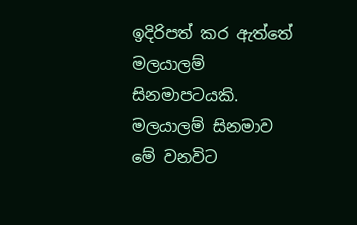ඉදිරිපත් කර ඇත්තේ මලයාලම් සිනමාපටයකි. මලයාලම් සිනමාව මේ වනවිට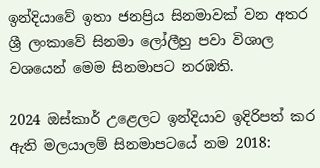ඉන්දියාවේ ඉතා ජනප්‍රිය සිනමාවක් වන අතර ශ්‍රී ලංකාවේ සිනමා ලෝලීහු පවා විශාල වශයෙන් මෙම සිනමාපට නරඹති.

2024 ඔස්කාර් උළෙලට ඉන්දියාව ඉදිරිපත් කර ඇති මලයාලම් සිනමාපටයේ නම 2018: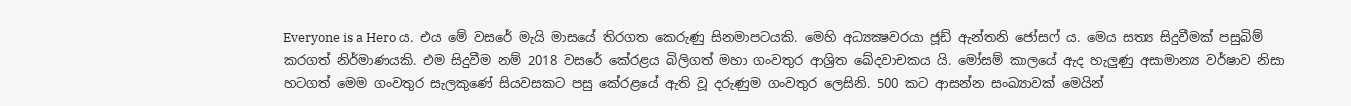Everyone is a Hero ය. එය මේ වසරේ මැයි මාසයේ තිරගත කෙරුණු සිනමාපටයකි. මෙහි අධ්‍යක්‍ෂවරයා ජූඩ් ඇන්තනි ජෝසෆ් ය. මෙය සත්‍ය සිදුවීමක් පසුබිම් කරගත් නිර්මාණයකි. එම සිදුවීම නම් 2018 වසරේ කේරළය බිලිගත් මහා ගංවතුර ආශ්‍රිත ඛේදවාචකය යි. මෝසම් කාලයේ ඇද හැලුණු අසාමාන්‍ය වර්ෂාව නිසා හටගත් මෙම ගංවතුර සැලකුණේ සියවසකට පසු කේරළයේ ඇති වූ දරුණුම ගංවතුර ලෙසිනි. 500 කට ආසන්න සංඛ්‍යාවක් මෙයින්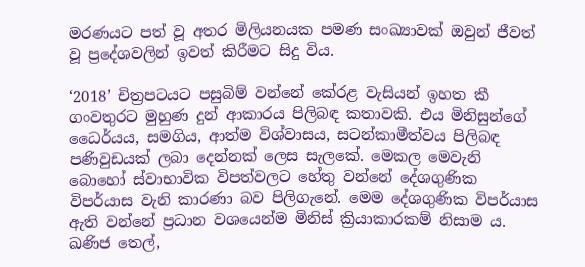මරණයට පත් වූ අතර මිලියනයක පමණ සංඛ්‍යාවක් ඔවුන් ජීවත් වූ ප්‍රදේශවලින් ඉවත් කිරීමට සිදු විය.

‘2018’ චිත්‍රපටයට පසුබිම් වන්නේ කේරළ වැසියන් ඉහත කී ගංවතුරට මුහුණ දුන් ආකාරය පිලිබඳ කතාවකි. එය මිනිසුන්ගේ ධෛර්යය, සමගිය, ආත්ම විශ්වාසය, සටන්කාමීත්වය පිලිබඳ පණිවුඩයක් ලබා දෙන්නක් ලෙස සැලකේ. මෙකල මෙවැනි බොහෝ ස්වාභාවික විපත්වලට හේතු වන්නේ දේශගුණික විපර්යාස වැනි කාරණා බව පිලිගැනේ. මෙම දේශගුණික විපර්යාස ඇති වන්නේ ප්‍රධාන වශයෙන්ම මිනිස් ක්‍රියාකාරකම් නිසාම ය. ඛණිජ තෙල්,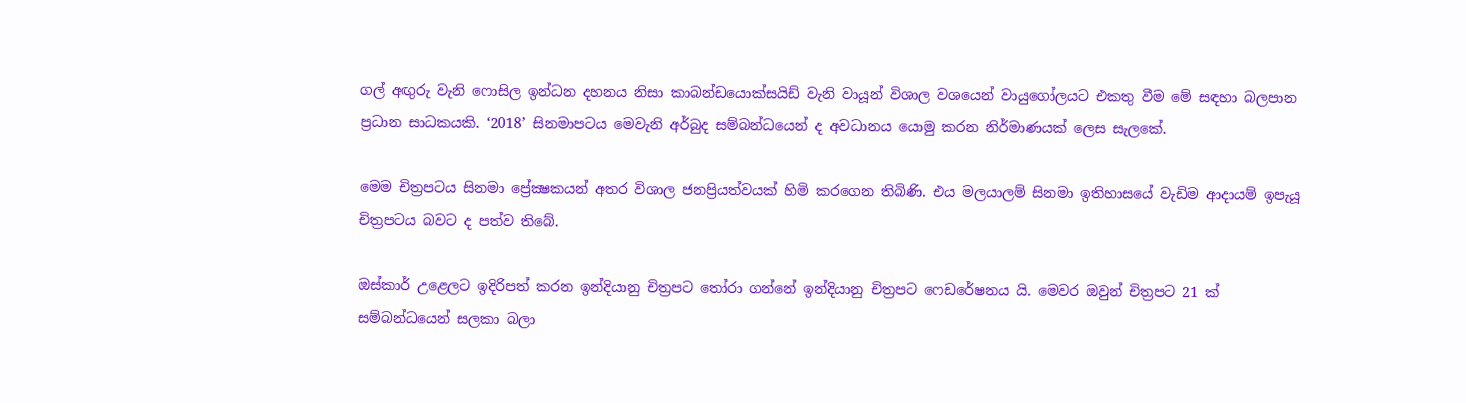ගල් අඟුරු වැනි ෆොසිල ඉන්ධන දහනය නිසා කාබන්ඩයොක්සයිඩ් වැනි වායූන් විශාල වශයෙන් වායුගෝලයට එකතු වීම මේ සඳහා බලපාන ප්‍රධාන සාධකයකි. ‘2018’ සිනමාපටය මෙවැනි අර්බුද සම්බන්ධයෙන් ද අවධානය යොමු කරන නිර්මාණයක් ලෙස සැලකේ.

මෙම චිත්‍රපටය සිනමා ප්‍රේක්‍ෂකයන් අතර විශාල ජනප්‍රියත්වයක් හිමි කරගෙන තිබිණි. එය මලයාලම් සිනමා ඉතිහාසයේ වැඩිම ආදායම් ඉපැයූ චිත්‍රපටය බවට ද පත්ව තිබේ.

ඔස්කාර් උළෙලට ඉදිරිපත් කරන ඉන්දියානු චිත්‍රපට තෝරා ගන්නේ ඉන්දියානු චිත්‍රපට ෆෙඩරේෂනය යි. මෙවර ඔවුන් චිත්‍රපට 21 ක් සම්බන්ධයෙන් සලකා බලා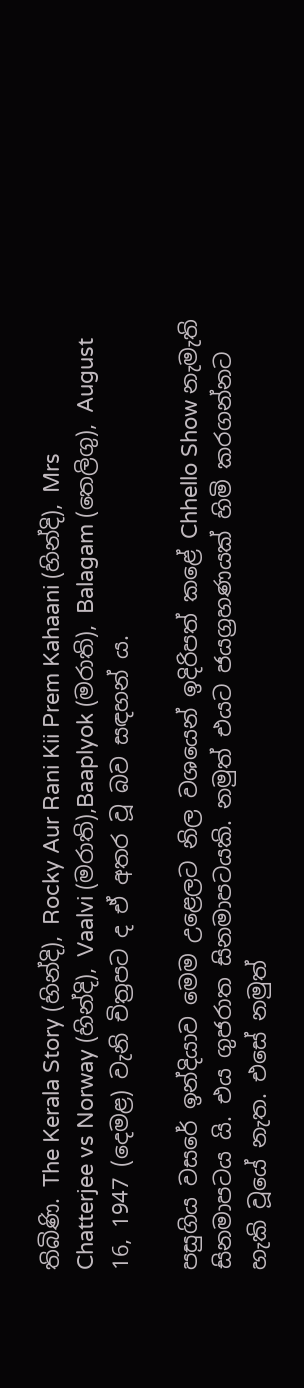තිබිණි. The Kerala Story (හින්දි), Rocky Aur Rani Kii Prem Kahaani (හින්දි), Mrs Chatterjee vs Norway (හින්දි), Vaalvi (මරාති),Baaplyok (මරාති), Balagam (තෙලිගු), August 16, 1947 (දෙමළ) වැනි චිත්‍රපට ද ඒ අතර වූ බව සඳහන් ය.

පසුගිය වසරේ ඉන්දියාව මෙම උළෙලට නිල වශයෙන් ඉදිරිපත් කළේ Chhello Show නැමැති සිනමාපටය යි. එය ගුජරාත සිනමාපටයකි. නමුත් එයට ජයග්‍රහණයක් හිමි කරගන්නට හැකි වූයේ නැත. එසේ නමුත්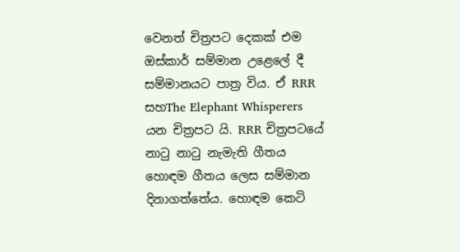වෙනත් චිත්‍රපට දෙකක් එම ඔස්කාර් සම්මාන උළෙලේ දී සම්මානයට පාත්‍ර විය. ඒ RRR සහThe Elephant Whisperers යන චිත්‍රපට යි. RRR චිත්‍රපටයේ නාටු නාටු නැමැති ගීතය හොඳම ගීතය ලෙස සම්මාන දිනාගත්තේය. හොඳම කෙටි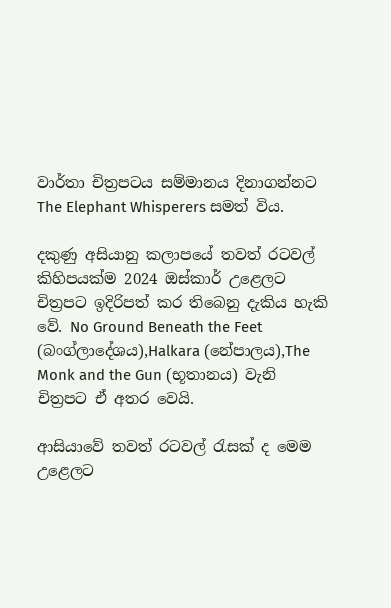වාර්තා චිත්‍රපටය සම්මානය දිනාගන්නට The Elephant Whisperers සමත් විය.

දකුණු අසියානු කලාපයේ තවත් රටවල් කිහිපයක්ම 2024 ඔස්කාර් උළෙලට චිත්‍රපට ඉදිරිපත් කර තිබෙනු දැකිය හැකි වේ. No Ground Beneath the Feet (බංග්ලාදේශය),Halkara (නේපාලය),The Monk and the Gun (භූතානය) වැනි චිත්‍රපට ඒ අතර වෙයි.

ආසියාවේ තවත් රටවල් රැසක් ද මෙම උළෙලට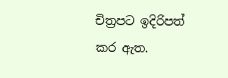චිත්‍රපට ඉදිරිපත් කර ඇත.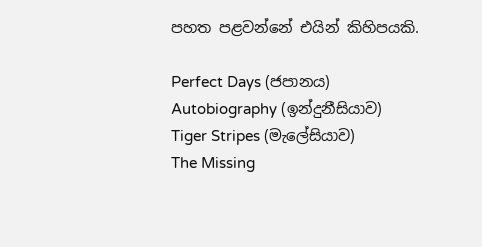පහත පළවන්නේ එයින් කිහිපයකි.

Perfect Days (ජපානය)
Autobiography (ඉන්දුනීසියාව)
Tiger Stripes (මැලේසියාව)
The Missing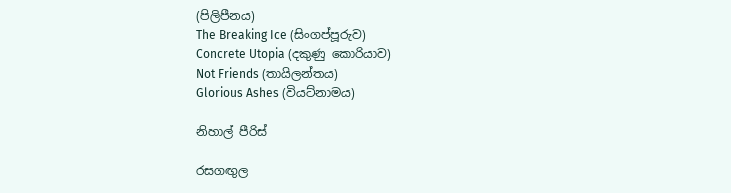(පිලිපීනය)
The Breaking Ice (සිංගප්පූරුව)
Concrete Utopia (දකුණු කොරියාව)
Not Friends (තායිලන්තය)
Glorious Ashes (වියට්නාමය)

නිහාල් පීරිස්

රසගඟුල